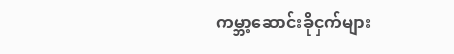ကမ္ဘာ့ဆောင်းခိုငှက်များ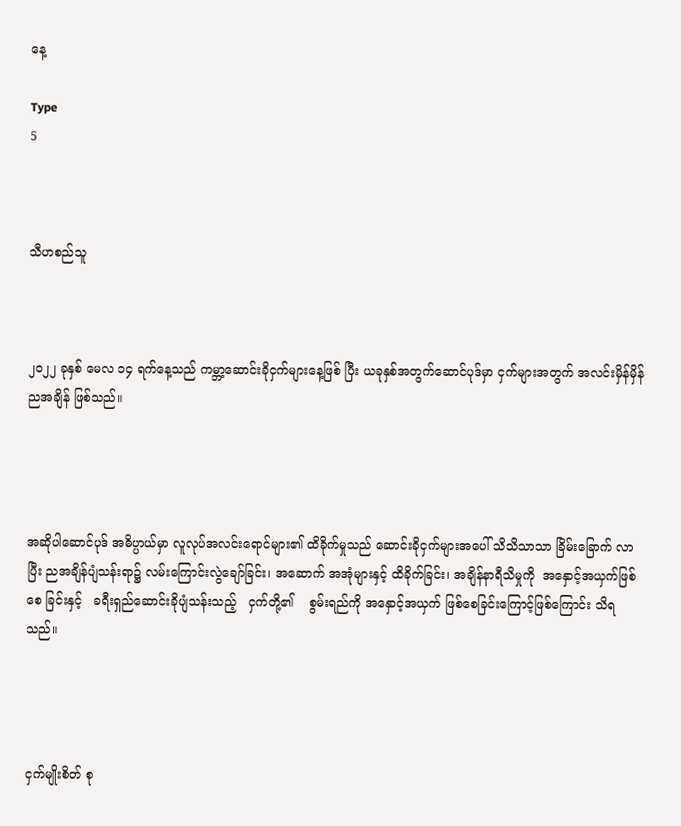နေ့

Type
5



သီဟစည်သူ



၂၀၂၂ ခုနှစ် မေလ ၁၄ ရက်နေ့သည် ကမ္ဘာ့ဆောင်းခိုငှက်များနေ့ဖြစ် ပြီး ယခုနှစ်အတွက်ဆောင်ပုဒ်မှာ ငှက်များအတွက် အလင်းမှိန်မှိန် ညအချိန် ဖြစ်သည်။




အဆိုပါဆောင်ပုဒ် အဓိပ္ပာယ်မှာ လူလုပ်အလင်းရောင်များ၏ ထိခိုက်မှုသည် ဆောင်းခိုငှက်များအပေါ် သိသိသာသာ ခြိမ်းခြောက် လာပြီး ညအချိန်ပျံသန်းရာ၌ လမ်းကြောင်းလွဲချော်ခြင်း၊ အဆောက် အအုံများနှင့် ထိခိုက်ခြင်း၊ အချိန်နာရီသိမှုကို  အနှောင့်အယှက်ဖြစ်စေ ခြင်းနှင့်   ခရီးရှည်ဆောင်းခိုပျံသန်းသည့်   ငှက်တို့၏    စွမ်းရည်ကို အနှောင့်အယှက် ဖြစ်စေခြင်းကြောင့်ဖြစ်ကြောင်း သိရသည်။




ငှက်မျိုးစိတ် စု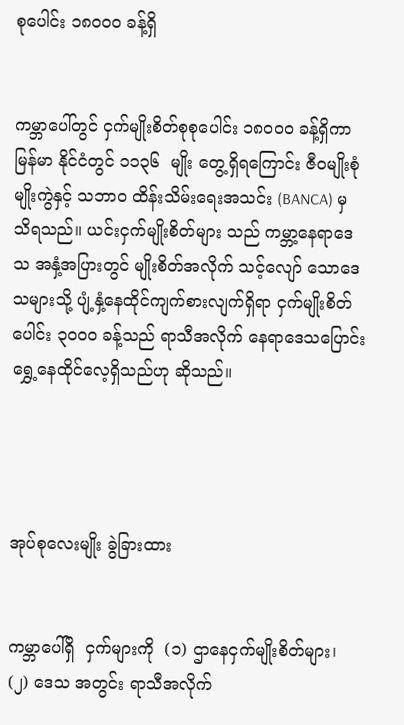စုပေါင်း ၁၈၀၀၀ ခန့်ရှိ


ကမ္ဘာပေါ်တွင် ငှက်မျိုးစိတ်စုစုပေါင်း ၁၈၀၀၀ ခန့်ရှိကာ မြန်မာ နိုင်ငံတွင် ၁၁၃၆  မျိုး တွေ့ရှိရကြောင်း ဇီဝမျိုးစုံမျိုးကွဲနှင့် သဘာဝ ထိန်းသိမ်းရေးအသင်း (BANCA) မှ သိရသည်။ ယင်းငှက်မျိုးစိတ်များ သည် ကမ္ဘာ့နေရာဒေသ အနှံ့အပြားတွင် မျိုးစိတ်အလိုက် သင့်လျော် သောဒေသများသို့ ပျံ့နှံ့နေထိုင်ကျက်စားလျက်ရှိရာ ငှက်မျိုးစိတ်ပေါင်း ၃၀၀၀ ခန့်သည် ရာသီအလိုက် နေရာဒေသပြောင်းရွှေ့နေထိုင်လေ့ရှိသည်ဟု ဆိုသည်။




အုပ်စုလေးမျိုး ခွဲခြားထား


ကမ္ဘာပေါ်ရှိ  ငှက်များကို  (၁) ဌာနေငှက်မျိုးစိတ်များ၊ (၂) ဒေသ အတွင်း ရာသီအလိုက်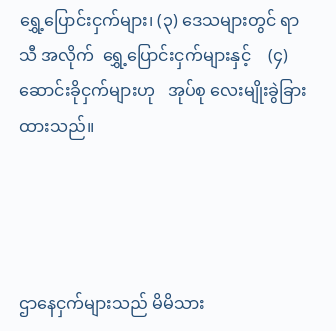ရွှေ့ပြောင်းငှက်များ၊ (၃) ဒေသများတွင် ရာသီ အလိုက်  ရွှေ့ပြောင်းငှက်များနှင့်    (၄) ဆောင်းခိုငှက်များဟု   အုပ်စု လေးမျိုးခွဲခြားထားသည်။




ဌာနေငှက်များသည် မိမိသား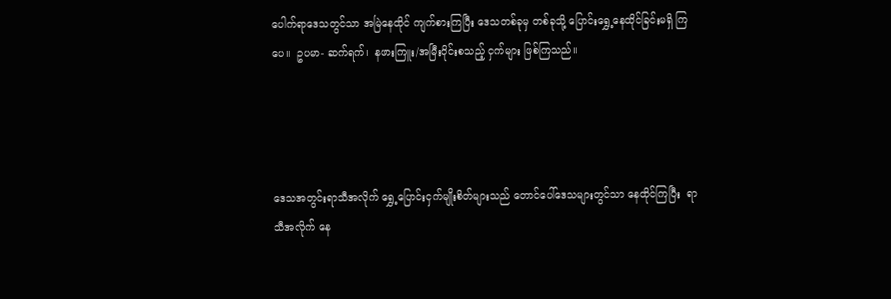ပေါက်ရာ‌ဒေသတွင်သာ အမြဲနေထိုင် ကျက်စားကြပြီး ဒေသတစ်ခုမှ တစ်ခုသို့ ပြောင်းရွှေ့နေထိုင်ခြင်းမရှိ ကြပေ။  ဥပမာ- ဆက်ရက်၊  နဖားကြူး/အမြီးဝိုင်းစသည့် ငှက်များ ဖြစ်ကြသည်။




ဒေသအတွင်းရာသီအလိုက် ရွှေ့ပြောင်းငှက်မျိုးစိတ်များသည် တောင်ပေါ်ဒေသများတွင်သာ နေထိုင်ကြပြီး  ရာသီအလိုက် နေ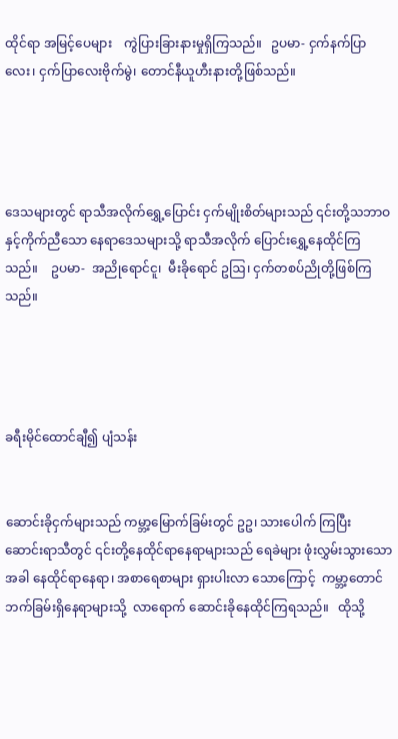ထိုင်ရာ အမြင့်ပေများ    ကွဲပြားခြားနားမှုရှိကြသည်။   ဥပမာ- ငှက်နက်ပြာ လေး၊ ငှက်ပြာလေးဗိုက်မွဲ၊ တောင်နီယူဟီးနားတို့ဖြစ်သည်။




ဒေသများတွင် ရာသီအလိုက်ရွှေ့ပြောင်း ငှက်မျိုးစိတ်များသည် ၎င်းတို့သဘာဝနှင့်ကိုက်ညီသော နေရာဒေသများသို့ ရာသီအလိုက် ပြောင်းရွှေ့နေထိုင်ကြသည်။    ဥပမာ-  အညိုရောင်ငူ၊  မီးခိုရောင် ဥဩ၊ ငှက်တစပ်ညိုတို့ဖြစ်ကြသည်။




ခရီးမိုင်ထောင်ချီ၍ ပျံသန်း


ဆောင်းခိုငှက်များသည် ကမ္ဘာ့မြောက်ခြမ်းတွင် ဥဥ၊ သားပေါက် ကြပြီး ဆောင်းရာသီတွင် ၎င်းတို့နေထိုင်ရာနေရာများသည် ရေခဲများ ဖုံးလွှမ်းသွားသောအခါ နေထိုင်ရာနေရာ၊ အစာရေစာများ ရှားပါးလာ သောကြောင့်  ကမ္ဘာ့တောင်ဘက်ခြမ်းရှိနေရာများသို့  လာရောက် ဆောင်းခိုနေထိုင်ကြရသည်။   ထိုသို့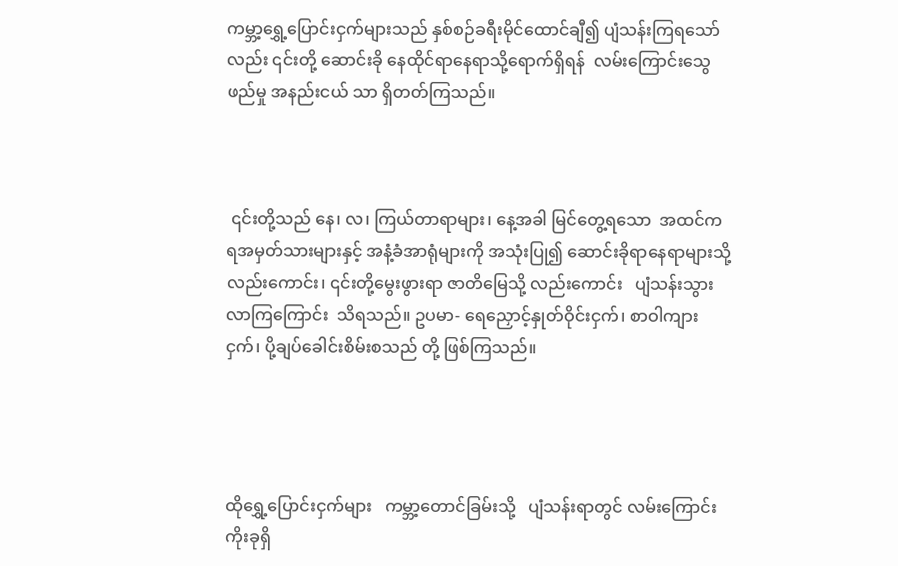ကမ္ဘာ့ရွှေ့ပြောင်းငှက်များသည် နှစ်စဉ်ခရီးမိုင်ထောင်ချီ၍ ပျံသန်းကြရသော်လည်း ၎င်းတို့ ဆောင်းခို နေထိုင်ရာနေရာသို့ရောက်ရှိရန်  လမ်းကြောင်းသွေဖည်မှု အနည်းငယ် သာ ရှိတတ်ကြသည်။



 ၎င်းတို့သည် နေ၊ လ၊ ကြယ်တာရာများ၊ နေ့အခါ မြင်တွေ့ရသော  အထင်ကရအမှတ်သားများနှင့် အနံ့ခံအာရုံများကို အသုံးပြု၍ ဆောင်းခိုရာနေရာများသို့လည်းကောင်း၊ ၎င်းတို့မွေးဖွားရာ ဇာတိမြေသို့ လည်းကောင်း   ပျံသန်းသွားလာကြကြောင်း  သိရသည်။ ဥပမာ- ရေညှောင့်နှုတ်ဝိုင်းငှက်၊ စာဝါကျားငှက်၊ ပို့ချပ်ခေါင်းစိမ်းစသည် တို့ ဖြစ်ကြသည်။




ထိုရွှေ့ပြောင်းငှက်များ   ကမ္ဘာ့တောင်ခြမ်းသို့   ပျံသန်းရာတွင် လမ်းကြောင်း  ကိုးခုရှိ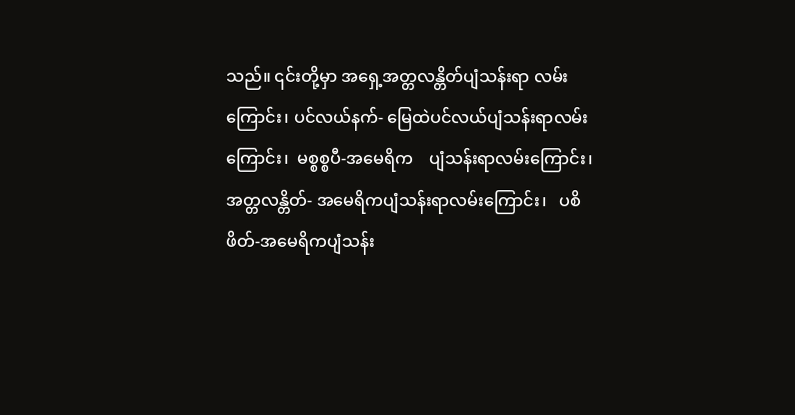သည်။ ၎င်းတို့မှာ အရှေ့အတ္တလန္တိတ်ပျံသန်းရာ လမ်းကြောင်း၊ ပင်လယ်နက်- မြေထဲပင်လယ်ပျံသန်းရာလမ်းကြောင်း၊  မစ္စစ္စပီ-အမေရိက    ပျံသန်းရာလမ်းကြောင်း၊    အတ္တလန္တိတ်- အမေရိကပျံသန်းရာလမ်းကြောင်း၊   ပစိဖိတ်-အမေရိကပျံသန်း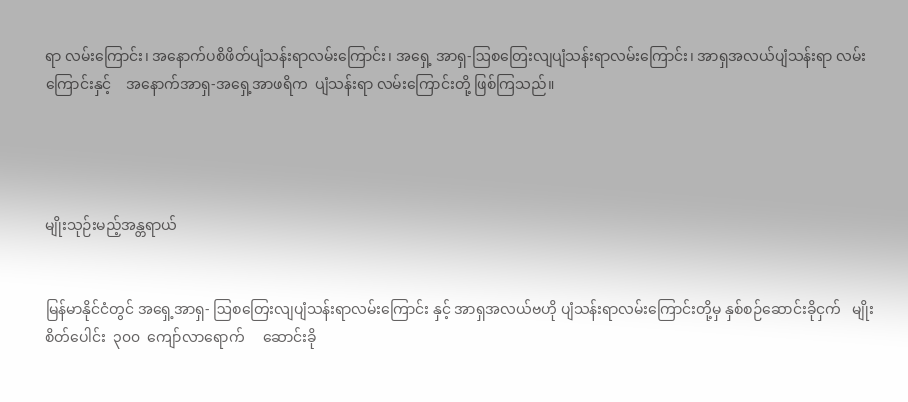ရာ လမ်းကြောင်း၊ အနောက်ပစိဖိတ်ပျံသန်းရာလမ်းကြောင်း၊ အရှေ့ အာရှ-ဩစတြေးလျပျံသန်းရာလမ်းကြောင်း၊ အာရှအလယ်ပျံသန်းရာ လမ်းကြောင်းနှင့်    အနောက်အာရှ-အရှေ့အာဖရိက  ပျံသန်းရာ လမ်းကြောင်းတို့ ဖြစ်ကြသည်။




မျိုးသုဉ်းမည့်အန္တရာယ်


မြန်မာနိုင်ငံတွင် အရှေ့အာရှ- ဩစတြေးလျပျံသန်းရာလမ်းကြောင်း နှင့် အာရှအလယ်ဗဟို ပျံသန်းရာလမ်းကြောင်းတို့မှ နှစ်စဉ်ဆောင်းခိုငှက်   မျိုးစိတ်ပေါင်း  ၃၀၀  ကျော်လာရောက်     ဆောင်းခို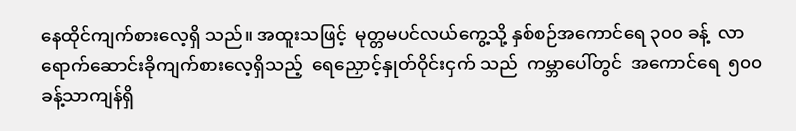နေထိုင်ကျက်စားလေ့ရှိ သည်။ အထူးသဖြင့်  မုတ္တမပင်လယ်ကွေ့သို့ နှစ်စဉ်အကောင်ရေ ၃၀၀ ခန့်  လာရောက်ဆောင်းခိုကျက်စားလေ့ရှိသည့်  ရေညှောင့်နှုတ်ဝိုင်းငှက် သည်  ကမ္ဘာပေါ်တွင်  အကောင်ရေ  ၅၀၀  ခန့်သာကျန်ရှိ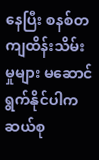နေပြီး စနစ်တကျထိန်းသိမ်းမှုများ မဆောင်ရွက်နိုင်ပါက ဆယ်စု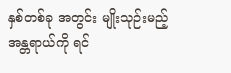နှစ်တစ်ခု အတွင်း မျိုးသုဉ်းမည့်အန္တရာယ်ကို ရင်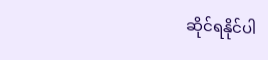ဆိုင်ရနိုင်ပါ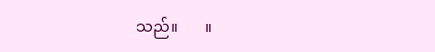သည်။       ။